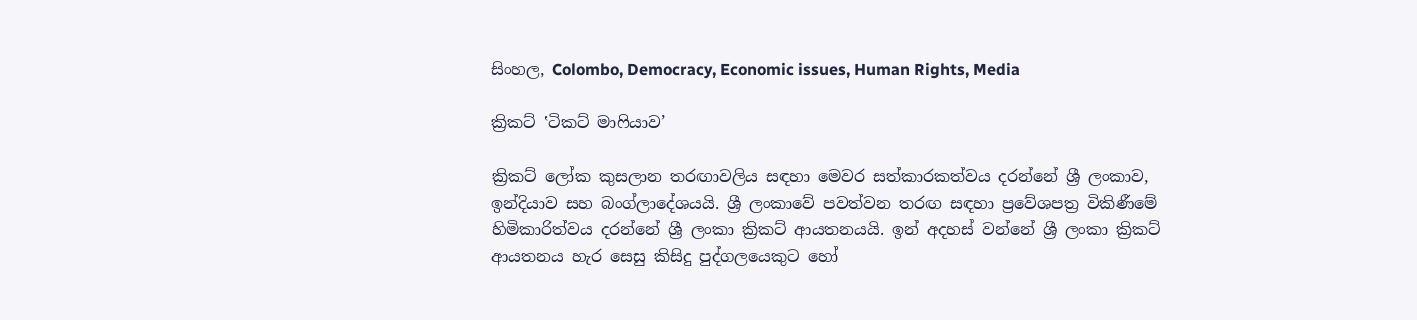සිංහල, Colombo, Democracy, Economic issues, Human Rights, Media

ක්‍රිකට් ‛ටිකට් මාෆියාව’

ක්‍රිකට් ලෝක කුසලාන තරඟාවලිය සඳහා මෙවර සත්කාරකත්වය දරන්නේ ශ්‍රී ලංකාව, ඉන්දියාව සහ බංග්ලාදේශයයි. ශ්‍රී ලංකාවේ පවත්වන තරඟ සඳහා ප්‍රවේශපත්‍ර විකිණීමේ හිමිකාරිත්වය දරන්නේ ශ්‍රී ලංකා ක්‍රිකට් ආයතනයයි. ඉන් අදහස් වන්නේ ශ්‍රී ලංකා ක්‍රිකට් ආයතනය හැර සෙසු කිසිදු පුද්ගලයෙකුට හෝ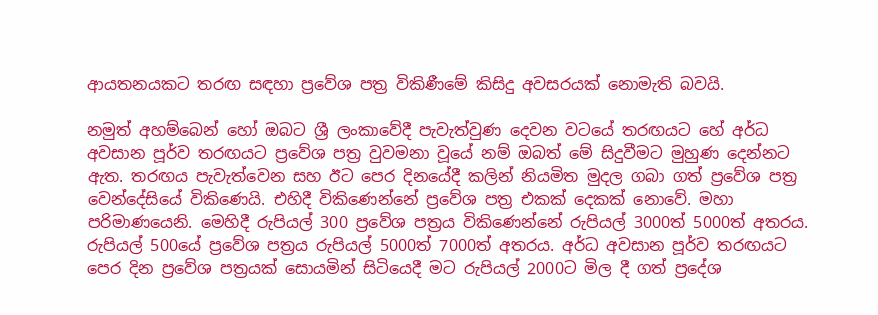ආයතනයකට තරඟ සඳහා ප්‍රවේශ පත්‍ර විකිණීමේ කිසිදු අවසරයක් නොමැති බවයි.

නමුත් අහම්බෙන් හෝ ඔබට ශ්‍රී ලංකාවේදී පැවැත්වුණ දෙවන වටයේ තරඟයට හේ අර්ධ අවසාන පූර්ව තරඟයට ප්‍රවේශ පත්‍ර වුවමනා වූයේ නම් ඔබත් මේ සිදුවීමට මුහුණ දෙන්නට ඇත. තරඟය පැවැත්වෙන සහ ඊට පෙර දිනයේදී කලින් නියමිත මුදල ගබා ගත් ප්‍රවේශ පත්‍ර වෙන්දේසියේ විකිණෙයි. එහිදී විකිණෙන්නේ ප්‍රවේශ පත්‍ර එකක් දෙකක් නොවේ. මහා පරිමාණයෙනි. මෙහිදී රුපියල් 300 ප්‍රවේශ පත්‍රය විකිණෙන්නේ රුපියල් 3000ත් 5000ත් අතරය. රුපියල් 500යේ ප්‍රවේශ පත්‍රය රුපියල් 5000ත් 7000ත් අතරය. අර්ධ අවසාන පූර්ව තරඟයට පෙර දින ප්‍රවේශ පත්‍රයක් සොයමින් සිටියෙදී මට රුපියල් 2000ට මිල දී ගත් ප්‍රදේශ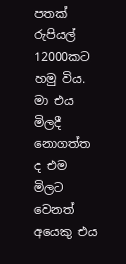පතක් රුපියල් 12000කට හමු විය. මා එය මිලදී නොගත්ත ද එම මිලට වෙනත් අයෙකු එය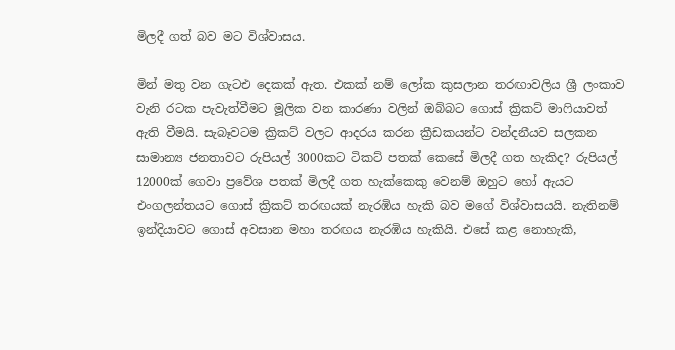මිලදී ගත් බව මට විශ්වාසය.

මින් මතු වන ගැටඑ දෙකක් ඇත. එකක් නම් ලෝක කුසලාන තරඟාවලිය ශ්‍රී ලංකාව වැනි රටක පැවැත්වීමට මූලික වන කාරණා වලින් ඔබ්බට ගොස් ක්‍රිකට් මාෆියාවත් ඇති වීමයි. සැබෑවටම ක්‍රිකට් වලට ආදරය කරන ක්‍රීඩකයන්ට වන්දනීයව සලකන සාමාන්‍ය ජනතාවට රුපියල් 3000කට ටිකට් පතක් කෙසේ මිලදී ගත හැකිද? රුපියල් 12000ක් ගෙවා ප්‍රවේශ පතක් මිලදී ගත හැක්කෙකු වෙනම් ඔහුට හෝ ඇයට එංගලන්තයට ගොස් ක්‍රිකට් තරඟයක් නැරඹිය හැකි බව මගේ විශ්වාසයයි. නැතිනම් ඉන්දියාවට ගොස් අවසාන මහා තරඟය නැරඹිය හැකියි. එසේ කළ නොහැකි,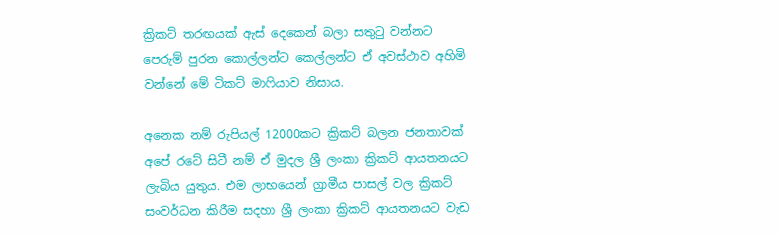ක්‍රිකට් තරඟයක් ඇස් දෙකෙන් බලා සතුටු වන්නට පෙරුම් පුරන කොල්ලන්ට කෙල්ලන්ට ඒ අවස්ථාව අහිමි වන්නේ මේ ටිකට් මාෆියාව නිසාය.

අනෙක නම් රුපියල් 12000කට ක්‍රිකට් බලන ජනතාවක් අපේ රටේ සිටී නම් ඒ මුදල ශ්‍රී ලංකා ක්‍රිකට් ආයතනයට ලැබිය යුතුය. එම ලාභයෙන් ග්‍රාමීය පාසල් වල ක්‍රිකට් සංවර්ධන කිරීම සදහා ශ්‍රී ලංකා ක්‍රිකට් ආයතනයට වැඩ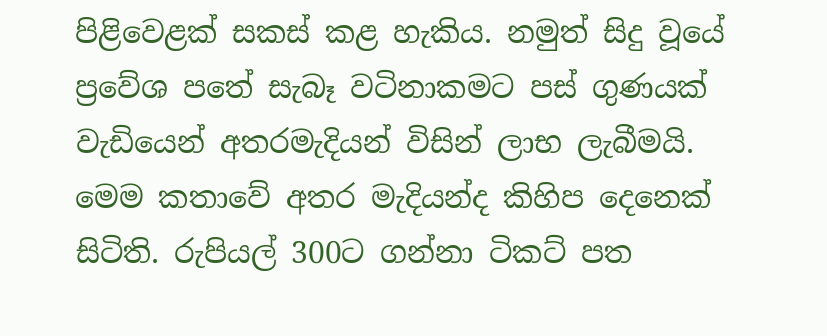පිළිවෙළක් සකස් කළ හැකිය. නමුත් සිදු වූයේ ප්‍රවේශ පතේ සැබෑ වටිනාකමට පස් ගුණයක් වැඩියෙන් අතරමැදියන් විසින් ලාභ ලැබීමයි. මෙම කතාවේ අතර මැදියන්ද කිහිප දෙනෙක් සිටිති. රුපියල් 300ට ගන්නා ටිකට් පත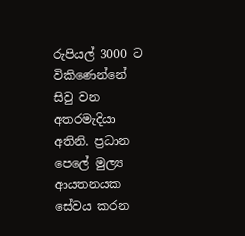රුපියල් 3000 ට විකිණෙන්නේ සිවු වන අතරමැදියා අතිනි. ප්‍රධාන පෙලේ මුල්‍ය ආයතනයක සේවය කරන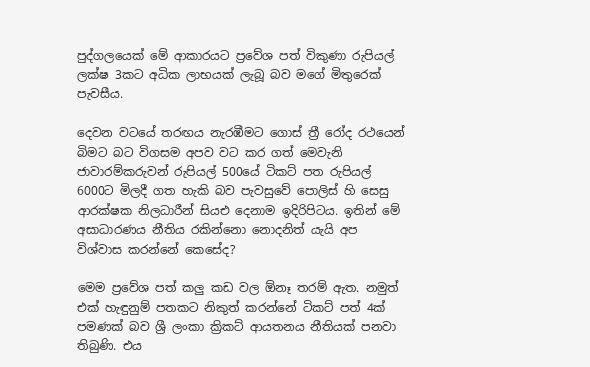පුද්ගලයෙක් මේ ආකාරයට ප්‍රවේශ පත් විකුණා රුපියල් ලක්ෂ 3කට අධික ලාභයක් ලැබූ බව මගේ මිතුරෙක් පැවසීය.

දෙවන වටයේ තරඟය නැරඹීමට ගොස් ත්‍රී රෝද රථයෙන් බිමට බට විගසම අපව වට කර ගත් මෙවැනි ජාවාරම්කරුවන් රුපියල් 500යේ ටිකට් පත රුපියල් 6000ට මිලදී ගත හැකි බව පැවසුවේ පොලිස් හි සෙසු ආරක්ෂක නිලධාරීන් සියඑ දෙනාම ඉදිරිපිටය. ඉතින් මේ අසාධාරණය නීතිය රකින්නො නොදනිත් යැයි අප විශ්වාස කරන්නේ කෙසේද?

මෙම ප්‍රවේශ පත් කලු කඩ වල ඕනෑ තරම් ඇත. නමුත් එක් හැඳුනුම් පතකට නිකුත් කරන්නේ ටිකට් පත් 4ක් පමණක් බව ශ්‍රී ලංකා ක්‍රිකට් ආයතනය නීතියක් පනවා තිබුණි. එය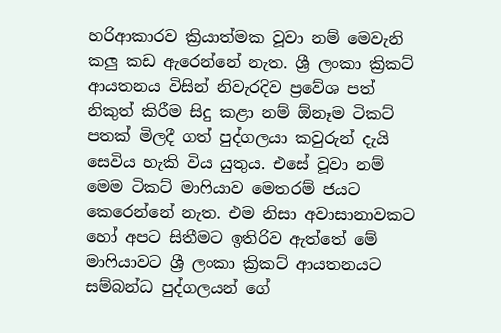හරිආකාරව ක්‍රියාත්මක වූවා නම් මෙවැනි කලු කඩ ඇරෙන්නේ නැත. ශ්‍රී ලංකා ක්‍රිකට් ආයතනය විසින් නිවැරදිව ප්‍රවේශ පත් නිකුත් කිරීම සිදු කළා නම් ඕනෑම ටිකට් පතක් මිලදී ගත් පුද්ගලයා කවුරුන් දැයි සෙවිය හැකි විය යුතුය. එසේ වූවා නම් මෙම ටිකට් මාෆියාව මෙතරම් ජයට කෙරෙන්නේ නැත. එම නිසා අවාසානාවකට හෝ අපට සිතීමට ඉතිරිව ඇත්තේ මේ මාෆියාවට ශ්‍රී ලංකා ක්‍රිකට් ආයතනයට සම්බන්ධ පුද්ගලයන් ගේ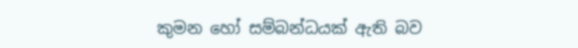කුමන හෝ සම්බන්ධයක් ඇති බව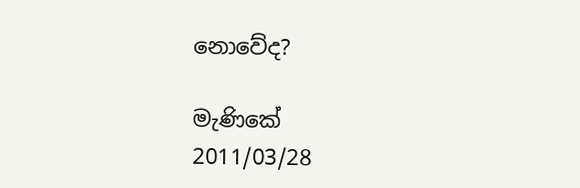නොවේද?

මැණිකේ
2011/03/28